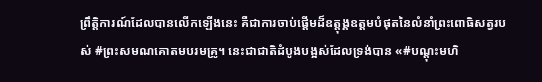ព្រឹត្តិការណ៍ដែលបានលើកឡើងនេះ គឺជាការចាប់ផ្តើមដ៏ឧត្តុង្គឧត្តមបំផុតនៃលំនាំព្រះពោធិសត្វរបស់ #ព្រះសមណគោតមបរមគ្រូ។ នេះជាជាតិដំបូងបង្អស់ដែលទ្រង់បាន «#បណ្តុះមហិ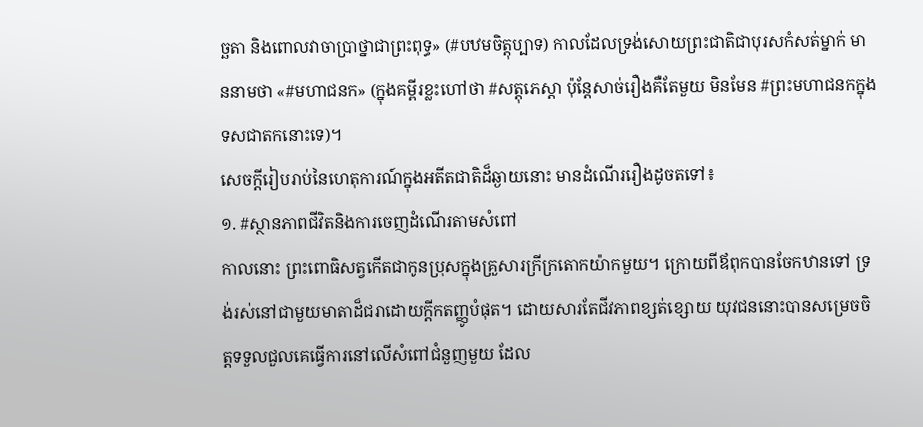ច្ឆតា និងពោលវាចាប្រាថ្នាជាព្រះពុទ្ធ» (#បឋមចិត្តុប្បាទ) កាលដែលទ្រង់សោយព្រះជាតិជាបុរសកំសត់ម្នាក់ មាននាមថា «#មហាជនក» (ក្នុងគម្ពីរខ្លះហៅថា #សត្តុភេស្តា ប៉ុន្តែសាច់រឿងគឺតែមួយ មិនមែន #ព្រះមហាជនកក្នុងទសជាតកនោះទេ)។
សេចក្តីរៀបរាប់នៃហេតុការណ៍ក្នុងអតីតជាតិដ៏ឆ្ងាយនោះ មានដំណើររឿងដូចតទៅ៖
១. #ស្ថានភាពជីវិតនិងការចេញដំណើរតាមសំពៅ
កាលនោះ ព្រះពោធិសត្វកើតជាកូនប្រុសក្នុងគ្រួសារក្រីក្រតោកយ៉ាកមួយ។ ក្រោយពីឪពុកបានចែកឋានទៅ ទ្រង់រស់នៅជាមួយមាតាដ៏ជរាដោយក្តីកតញ្ញូបំផុត។ ដោយសារតែជីវភាពខ្សត់ខ្សោយ យុវជននោះបានសម្រេចចិត្តទទួលជួលគេធ្វើការនៅលើសំពៅជំនួញមួយ ដែល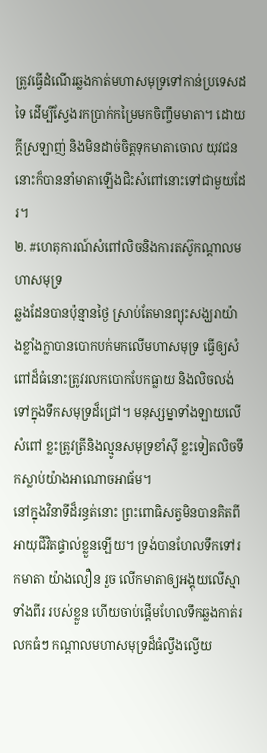ត្រូវធ្វើដំណើរឆ្លងកាត់មហាសមុទ្រទៅកាន់ប្រទេសដទៃ ដើម្បីស្វែងរកប្រាក់កម្រៃមកចិញ្ចឹមមាតា។ ដោយក្តីស្រឡាញ់ និងមិនដាច់ចិត្តទុកមាតាចោល យុវជននោះក៏បាននាំមាតាឡើងជិះសំពៅនោះទៅជាមួយដែរ។
២. #ហេតុការណ៍សំពៅលិចនិងការតស៊ូកណ្តាលមហាសមុទ្រ
ឆ្លងដែនបានប៉ុន្មានថ្ងៃ ស្រាប់តែមានព្យុះសង្ឃរាយ៉ាងខ្លាំងក្លាបានបោកបក់មកលើមហាសមុទ្រ ធ្វើឲ្យសំពៅដ៏ធំនោះត្រូវរលកបោកបែកធ្លាយ និងលិចលង់ទៅក្នុងទឹកសមុទ្រដ៏ជ្រៅ។ មនុស្សម្នាទាំងឡាយលើសំពៅ ខ្លះត្រូវត្រីនិងល្មូនសមុទ្រខាំស៊ី ខ្លះទៀតលិចទឹកស្លាប់យ៉ាងអាណោចអាធ័ម។
នៅក្នុងវិនាទីដ៏រន្ធត់នោះ ព្រះពោធិសត្វមិនបានគិតពីអាយុជីវិតផ្ទាល់ខ្លួនឡើយ។ ទ្រង់បានហែលទឹកទៅរកមាតា យ៉ាងលឿន រួច លើកមាតាឲ្យអង្គុយលើស្មាទាំងពីរ របស់ខ្លួន ហើយចាប់ផ្តើមហែលទឹកឆ្លងកាត់រលកធំៗ កណ្តាលមហាសមុទ្រដ៏ធំល្វឹងល្វើយ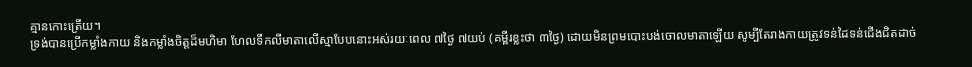គ្មានកោះត្រើយ។
ទ្រង់បានប្រើកម្លាំងកាយ និងកម្លាំងចិត្តដ៏មហិមា ហែលទឹកលីមាតាលើស្មាបែបនោះអស់រយៈពេល ៧ថ្ងៃ ៧យប់ (គម្ពីរខ្លះថា ៣ថ្ងៃ) ដោយមិនព្រមបោះបង់ចោលមាតាឡើយ សូម្បីតែរាងកាយត្រូវទន់ដៃទន់ជើងជិតដាច់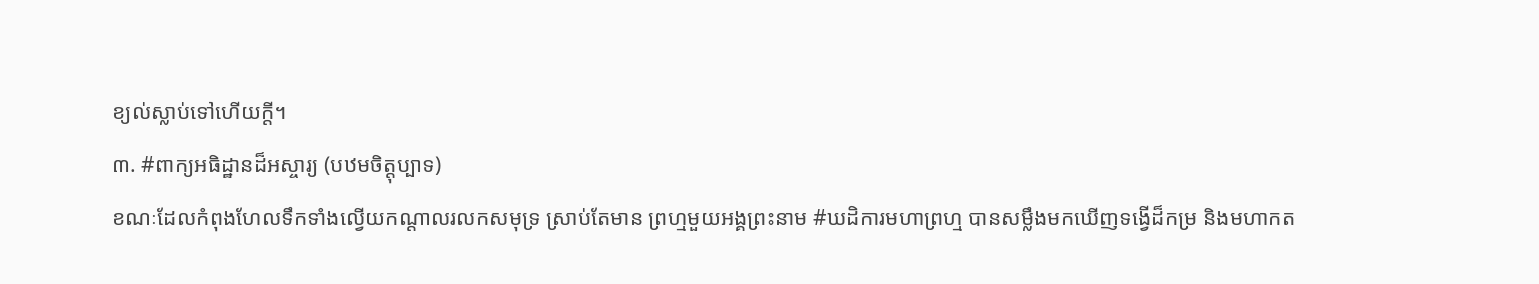ខ្យល់ស្លាប់ទៅហើយក្តី។
៣. #ពាក្យអធិដ្ឋានដ៏អស្ចារ្យ (បឋមចិត្តុប្បាទ)
ខណៈដែលកំពុងហែលទឹកទាំងល្វើយកណ្តាលរលកសមុទ្រ ស្រាប់តែមាន ព្រហ្មមួយអង្គព្រះនាម #ឃដិការមហាព្រហ្ម បានសម្លឹងមកឃើញទង្វើដ៏កម្រ និងមហាកត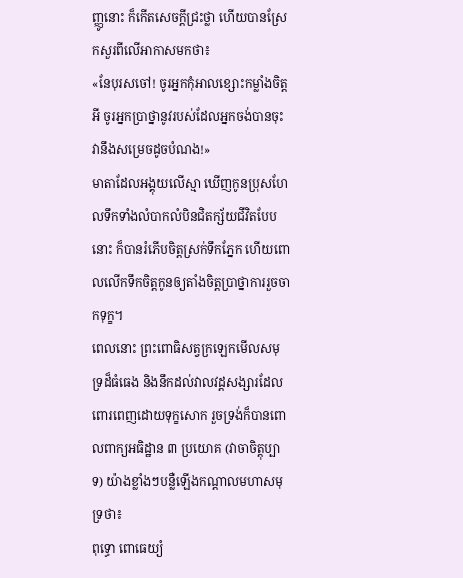ញ្ញូនោះ ក៏កើតសេចក្តីជ្រះថ្លា ហើយបានស្រែកសួរពីលើអាកាសមកថា៖
«នែបុរសចៅ! ចូរអ្នកកុំអាលខ្សោះកម្លាំងចិត្តអី ចូរអ្នកប្រាថ្នានូវរបស់ដែលអ្នកចង់បានចុះ វានឹងសម្រេចដូចបំណង!»
មាតាដែលអង្គុយលើស្មា ឃើញកូនប្រុសហែលទឹកទាំងលំបាកលំបិនជិតក្ស័យជីវិតបែបនោះ ក៏បានរំភើបចិត្តស្រក់ទឹកភ្នែក ហើយពោលលើកទឹកចិត្តកូនឲ្យតាំងចិត្តប្រាថ្នាការរួចចាកទុក្ខ។
ពេលនោះ ព្រះពោធិសត្វក្រឡេកមើលសមុទ្រដ៏ធំធេង និងនឹកដល់វាលវដ្តសង្សារដែលពោរពេញដោយទុក្ខសោក រួចទ្រង់ក៏បានពោលពាក្យអធិដ្ឋាន ៣ ប្រយោគ (វាចាចិត្តុប្បាទ) យ៉ាងខ្លាំងៗបន្លឺឡើងកណ្តាលមហាសមុទ្រថា៖
ពុទ្ធោ ពោធេយ្យំ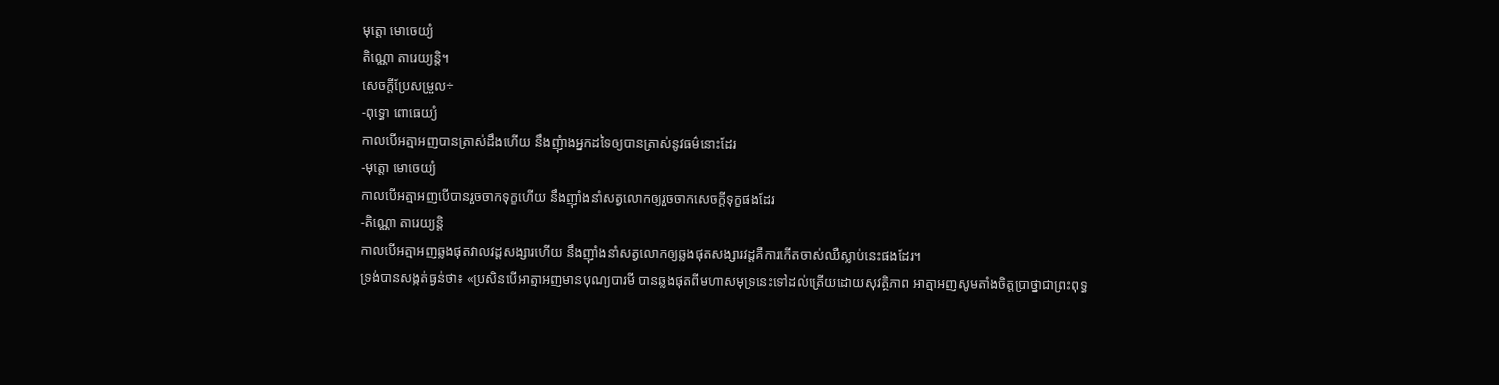មុត្តោ មោចេយ្យំ
តិណ្ណោ តារេយ្យន្តិ។
សេចក្តីប្រែសម្រួល÷
-ពុទ្ធោ ពោធេយ្យំ
កាលបើអត្មាអញបានត្រាស់ដឹងហើយ នឹងញុំាងអ្នកដទៃឲ្យបានត្រាស់នូវធម៌នោះដែរ
-មុត្តោ មោចេយ្យំ
កាលបើអត្មាអញបើបានរួចចាកទុក្ខហើយ នឹងញ៉ាំងនាំសត្វលោកឲ្យរួចចាកសេចក្តីទុក្ខផងដែរ
-តិណ្ណោ តារេយ្យន្តិ
កាលបើអត្មាអញឆ្លងផុតវាលវដ្តសង្សារហើយ នឹងញ៉ាំងនាំសត្វលោកឲ្យឆ្លងផុតសង្សារវដ្តគឺការកើតចាស់ឈឺស្លាប់នេះផងដែរ។
ទ្រង់បានសង្កត់ធ្ងន់ថា៖ «ប្រសិនបើអាត្មាអញមានបុណ្យបារមី បានឆ្លងផុតពីមហាសមុទ្រនេះទៅដល់ត្រើយដោយសុវត្ថិភាព អាត្មាអញសូមតាំងចិត្តប្រាថ្នាជាព្រះពុទ្ធ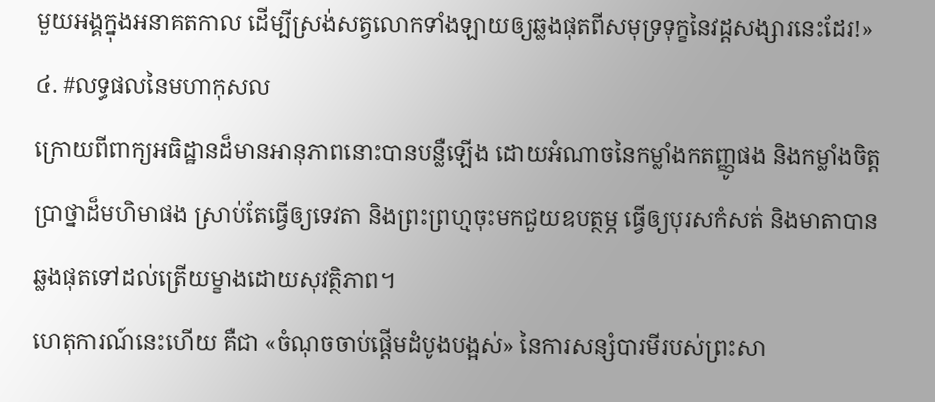មួយអង្គក្នុងអនាគតកាល ដើម្បីស្រង់សត្វលោកទាំងឡាយឲ្យឆ្លងផុតពីសមុទ្រទុក្ខនៃវដ្តសង្សារនេះដែរ!»
៤. #លទ្ធផលនៃមហាកុសល
ក្រោយពីពាក្យអធិដ្ឋានដ៏មានអានុភាពនោះបានបន្លឺឡើង ដោយអំណាចនៃកម្លាំងកតញ្ញូផង និងកម្លាំងចិត្តប្រាថ្នាដ៏មហិមាផង ស្រាប់តែធ្វើឲ្យទេវតា និងព្រះព្រហ្មចុះមកជួយឧបត្ថម្ភ ធ្វើឲ្យបុរសកំសត់ និងមាតាបានឆ្លងផុតទៅដល់ត្រើយម្ខាងដោយសុវត្ថិភាព។
ហេតុការណ៍នេះហើយ គឺជា «ចំណុចចាប់ផ្តើមដំបូងបង្អស់» នៃការសន្សំបារមីរបស់ព្រះសា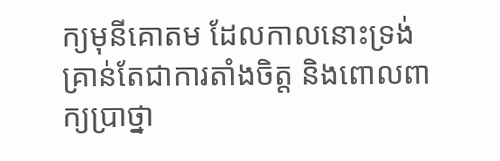ក្យមុនីគោតម ដែលកាលនោះទ្រង់គ្រាន់តែជាការតាំងចិត្ត និងពោលពាក្យប្រាថ្នា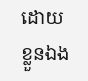ដោយខ្លួនឯង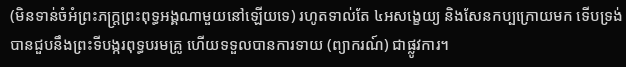(មិនទាន់ចំអំព្រះភក្ត្រព្រះពុទ្ធអង្គណាមួយនៅឡើយទេ) រហូតទាល់តែ ៤អសង្ខេយ្យ និងសែនកប្បក្រោយមក ទើបទ្រង់បានជួបនឹងព្រះទីបង្ករពុទ្ធបរមគ្រូ ហើយទទួលបានការទាយ (ព្យាករណ៍) ជាផ្លូវការ។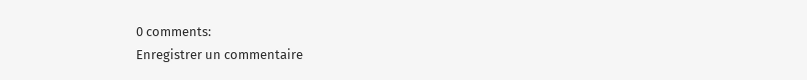0 comments:
Enregistrer un commentaire